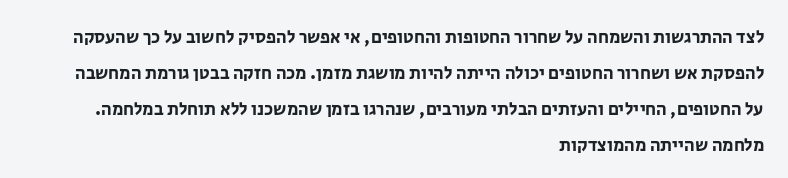לצד ההתרגשות והשמחה על שחרור החטופות והחטופים, אי אפשר להפסיק לחשוב על כך שהעסקה להפסקת אש ושחרור החטופים יכולה הייתה להיות מושגת מזמן. מכה חזקה בבטן גורמת המחשבה על החטופים, החיילים והעזתים הבלתי מעורבים, שנהרגו בזמן שהמשכנו ללא תוחלת במלחמה. מלחמה שהייתה מהמוצדקות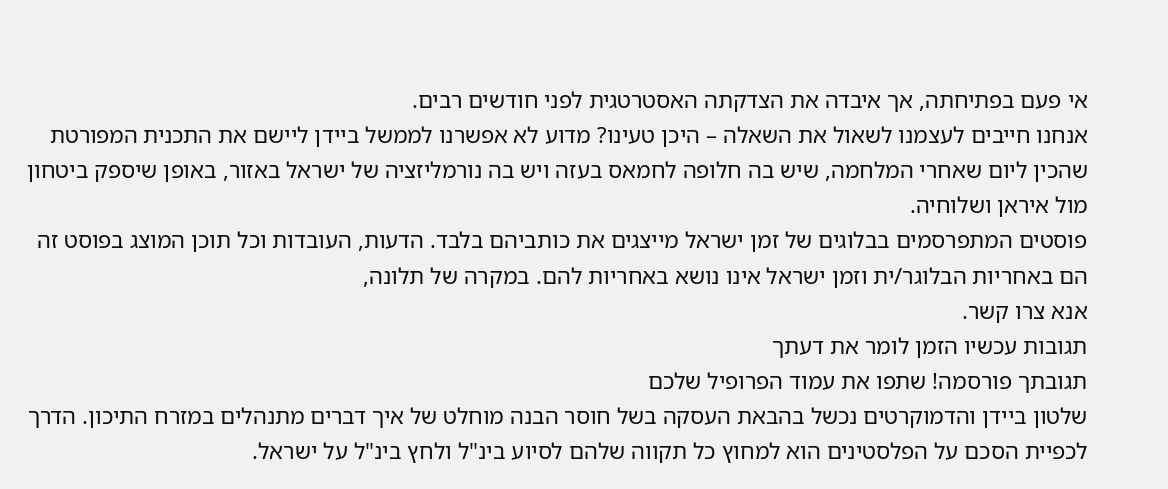אי פעם בפתיחתה, אך איבדה את הצדקתה האסטרטגית לפני חודשים רבים.
אנחנו חייבים לעצמנו לשאול את השאלה – היכן טעינו? מדוע לא אפשרנו לממשל ביידן ליישם את התכנית המפורטת שהכין ליום שאחרי המלחמה, שיש בה חלופה לחמאס בעזה ויש בה נורמליזציה של ישראל באזור, באופן שיספק ביטחון מול איראן ושלוחיה.
פוסטים המתפרסמים בבלוגים של זמן ישראל מייצגים את כותביהם בלבד. הדעות, העובדות וכל תוכן המוצג בפוסט זה הם באחריות הבלוגר/ית וזמן ישראל אינו נושא באחריות להם. במקרה של תלונה,
אנא צרו קשר.
תגובות עכשיו הזמן לומר את דעתך
תגובתך פורסמה! שתפו את עמוד הפרופיל שלכם
שלטון ביידן והדמוקרטים נכשל בהבאת העסקה בשל חוסר הבנה מוחלט של איך דברים מתנהלים במזרח התיכון. הדרך לכפיית הסכם על הפלסטינים הוא למחוץ כל תקווה שלהם לסיוע בינ"ל ולחץ בינ"ל על ישראל.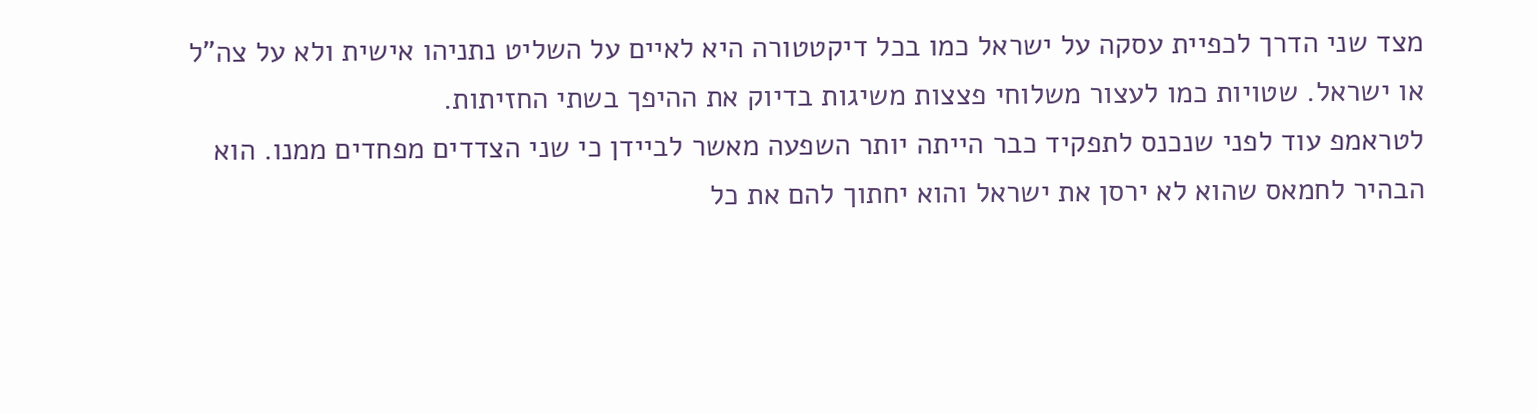מצד שני הדרך לכפיית עסקה על ישראל כמו בכל דיקטטורה היא לאיים על השליט נתניהו אישית ולא על צה"ל או ישראל. שטויות כמו לעצור משלוחי פצצות משיגות בדיוק את ההיפך בשתי החזיתות.
לטראמפ עוד לפני שנכנס לתפקיד כבר הייתה יותר השפעה מאשר לביידן כי שני הצדדים מפחדים ממנו. הוא הבהיר לחמאס שהוא לא ירסן את ישראל והוא יחתוך להם את כל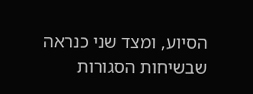הסיוע, ומצד שני כנראה שבשיחות הסגורות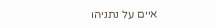איים על נתניהו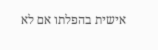אישית בהפלתו אם לא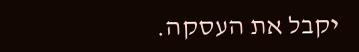יקבל את העסקה.